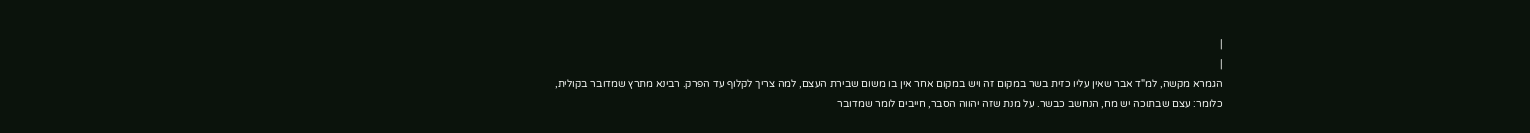|
|
הגמרא מקשה, למ"ד אבר שאין עליו כזית בשר במקום זה ויש במקום אחר אין בו משום שבירת העצם, למה צריך לקלוף עד הפרק. רבינא מתרץ שמדובר בקולית, כלומר: עצם שבתוכה יש מח, הנחשב כבשר. על מנת שזה יהווה הסבר, חייבים לומר שמדובר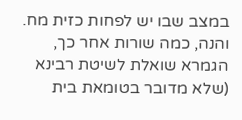במצב שבו יש לפחות כזית מח. והנה, כמה שורות אחר כך, הגמרא שואלת לשיטת רבינא (שלא מדובר בטומאת בית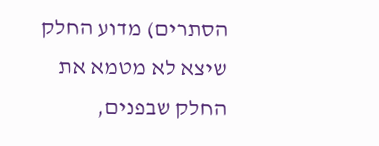הסתרים) מדוע החלק שיצא לא מטמא את החלק שבפנים,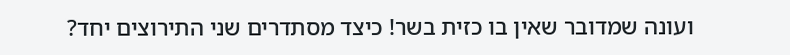ועונה שמדובר שאין בו כזית בשר! כיצד מסתדרים שני התירוצים יחד?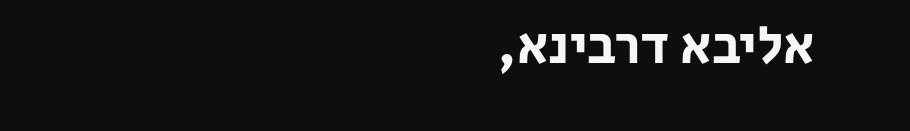אליבא דרבינא,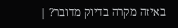באיזה מקרה בדיוק מדובר? |